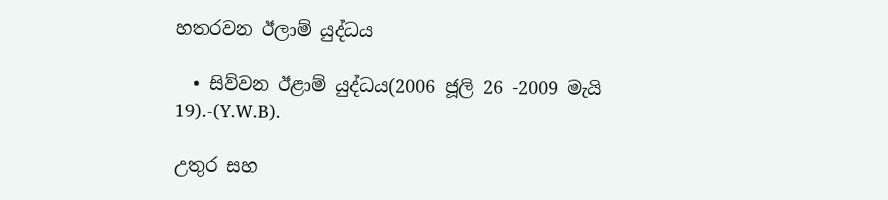හතරවන ඊලාම් යුද්ධය

  • සිව්වන ඊළාම් යුද්ධය(2006 ජූලි 26 -2009 මැයි 19).-(Y.W.B).

උතුර සහ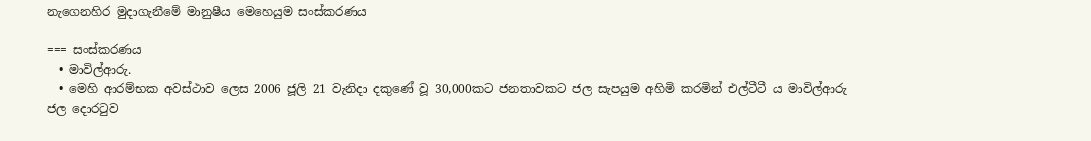නැගෙනහිර මුදාගැනීමේ මානුෂීය මෙහෙයුම සංස්කරණය

=== සංස්කරණය
  • මාවිල්ආරු.
  • මෙහි ආරම්භක අවස්ථාව ලෙස 2006 ජූලි 21 වැනිදා දකුණේ වූ 30,000කට ජනතාවකට ජල සැපයුම අහිමි කරමින් එල්ටීටී ය මාවිල්ආරු ජල දොරටුව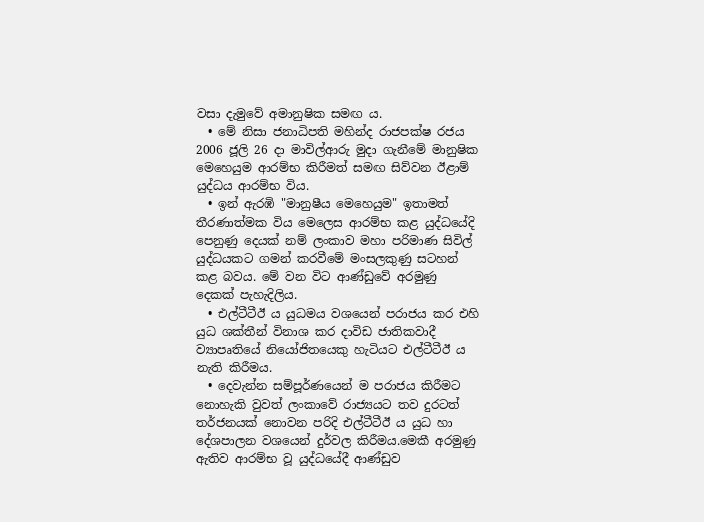වසා දැමුවේ අමානුෂික සමඟ ය.
  • මේ නිසා ජනාධිපති මහින්ද රාජපක්ෂ රජය 2006 ජූලි 26 දා මාවිල්ආරු මුදා ගැනීමේ මානුෂික මෙහෙයුම ආරම්භ කිරීමත් සමඟ සිව්වන ඊළාම් යුද්ධය ආරම්භ විය.
  • ඉන් ඇරඹි "මානුෂීය මෙහෙයුම" ඉතාමත් තීරණාත්මක විය මෙලෙස ආරම්භ කළ යුද්ධයේදි පෙනුණු දෙයක් නම් ලංකාව මහා පරිමාණ සිවිල් යුද්ධයකට ගමන් කරවීමේ මංසලකුණු සටහන් කළ බවය. මේ වන විට ආණ්ඩුවේ අරමුණු දෙකක් පැහැදිලිය.
  • එල්ටීටීඊ ය යුධමය වශයෙන් පරාජය කර එහි යුධ ශක්තීන් විනාශ කර දාවිඩ ජාතිකවාදී ව්‍යාපෘතියේ නියෝජිතයෙකු හැටියට එල්ටීටීඊ ය නැති කිරීමය.
  • දෙවැන්න සම්පූර්ණයෙන් ම පරාජය කිරීමට නොහැකි වුවත් ලංකාවේ රාජ්‍යයට තව දුරටත් තර්ජනයක් නොවන පරිදි එල්ටීටීඊ ය යුධ හා දේශපාලන වශයෙන් දුර්වල කිරීමය.මෙකී අරමුණු ඇතිව ආරම්භ වූ යුද්ධයේදී ආණ්ඩුව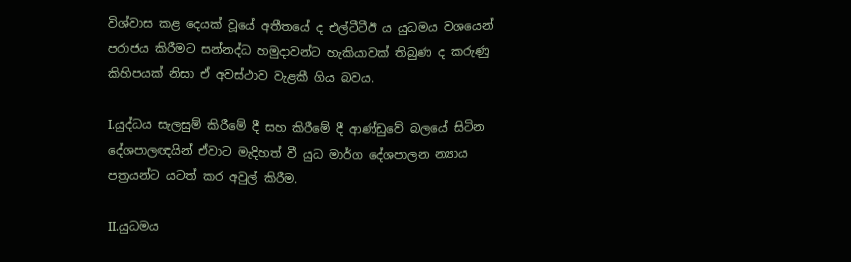විශ්වාස කළ දෙයක් වූයේ අතීතයේ ද එල්ටීටීඊ ය යුධමය වශයෙන් පරාජය කිරීමට සන්නද්ධ හමුදාවන්ට හැකියාවක් තිබුණ ද කරුණු කිහිපයක් නිසා ඒ අවස්ථාව වැළකී ගිය බවය.

I.යුද්ධය සැලසුම් කිරීමේ දී සහ කිරීමේ දී ආණ්ඩුවේ බලයේ සිටින දේශපාලඥයින් ඒවාට මැදිහත් වී යුධ මාර්ග දේශපාලන න්‍යාය පත්‍රයන්ට යටත් කර අවුල් කිරීම.

II.යුධමය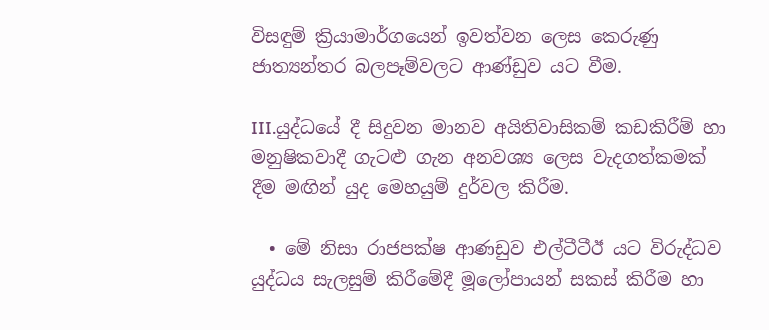විසඳුම් ක්‍රියාමාර්ගයෙන් ඉවත්වන ලෙස කෙරුණු ජාත්‍යන්තර බලපෑම්වලට ආණ්ඩුව යට වීම.

III.යුද්ධයේ දී සිදුවන මානව අයිතිවාසිකම් කඩකිරීම් හා මනුෂිකවාදී ගැටළු ගැන අනවශ්‍ය ලෙස වැදගත්කමක් දීම මඟින් යුද මෙහයුම් දුර්වල කිරීම.

  • මේ නිසා රාජපක්ෂ ආණඩුව එල්ටීටීඊ යට විරුද්ධව යුද්ධය සැලසුම් කිරීමේදී මූලෝපායන් සකස් කිරීම හා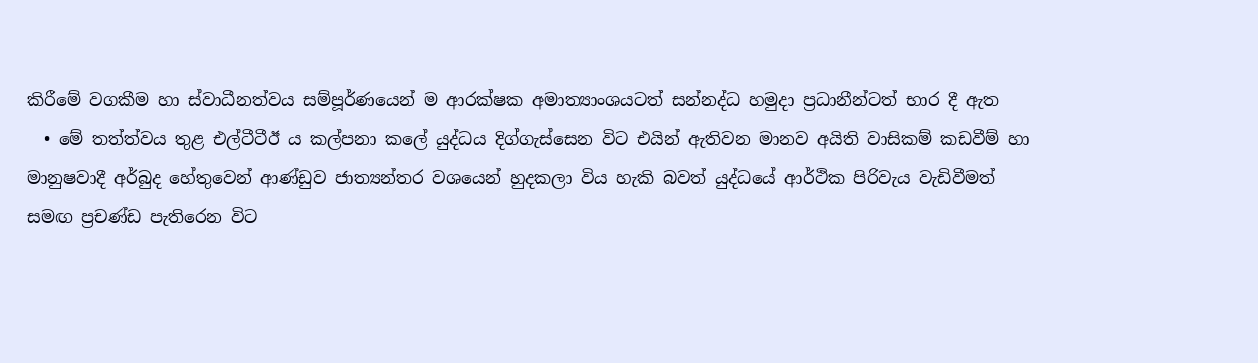කිරීමේ වගකීම හා ස්වාධීනත්වය සම්පූර්ණයෙන් ම ආරක්ෂක අමාත්‍යාංශයටත් සන්නද්ධ හමුදා ප්‍රධානීන්ටත් භාර දී ඇත
  • මේ තත්ත්වය තුළ එල්ටීටීඊ ය කල්පනා කලේ යුද්ධය දිග්ගැස්සෙන විට එයින් ඇතිවන මානව අයිති වාසිකම් කඩවීම් හා මානුෂවාදී අර්බුද හේතුවෙන් ආණ්ඩුව ජාත්‍යන්‍තර වශයෙන් හුදකලා විය හැකි බවත් යුද්ධයේ ආර්ථික පිරිවැය වැඩිවීමත් සමඟ ප්‍රචණ්ඩ පැතිරෙන විට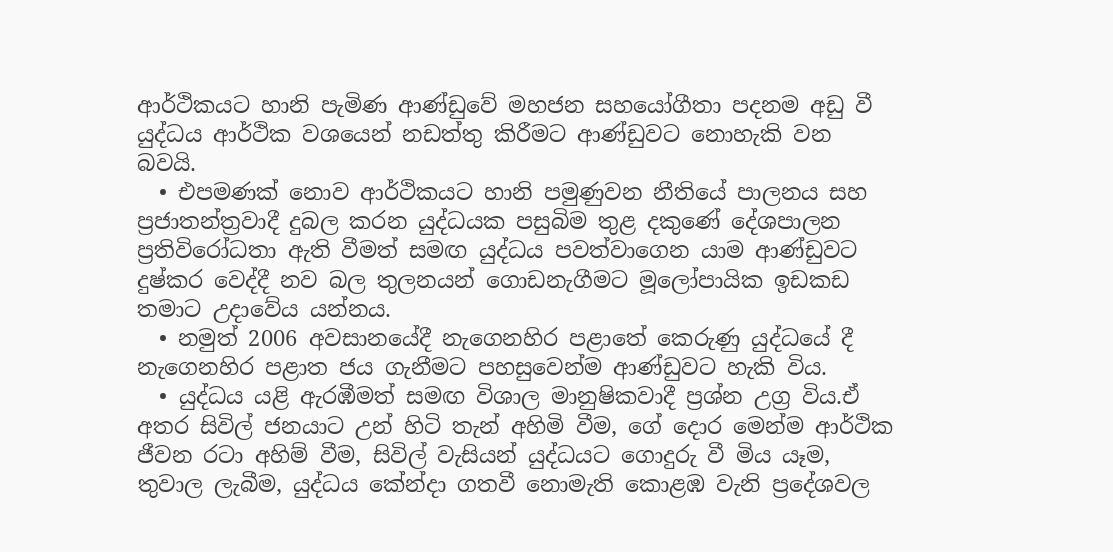ආර්ථිකයට හානි පැමිණ ආණ්ඩුවේ මහජන සහයෝගීතා පදනම අඩු වී යුද්ධය ආර්ථික වශයෙන් නඩත්තු කිරීමට ආණ්ඩුවට නොහැකි වන බවයි.
  • එපමණක් නොව ආර්ථිකයට හානි පමුණුවන නීතියේ පාලනය සහ ප්‍රජාතන්ත්‍රවාදී දුබල කරන යුද්ධයක පසුබිම තුළ දකුණේ දේශපාලන ප්‍රතිවිරෝධතා ඇති වීමත් සමඟ යුද්ධය පවත්වාගෙන යාම ආණ්ඩුවට දුෂ්කර වෙද්දී නව බල තුලනයන් ගොඩනැගීමට මූලෝපායික ඉඩකඩ තමාට උදාවේය යන්නය.
  • නමුත් 2006 අවසානයේදී නැගෙනහිර පළාතේ කෙරුණු යුද්ධයේ දී නැගෙනහිර පළාත ජය ගැනීමට පහසුවෙන්ම ආණ්ඩුවට හැකි විය.
  • යුද්ධය යළි ඇරඹීමත් සමඟ විශාල මානුෂිකවාදී ප්‍රශ්න උග්‍ර විය.ඒ අතර සිවිල් ජනයාට උන් හිටි තැන් අහිමි වීම, ගේ දොර මෙන්ම ආර්ථික ජීවන රටා අහිම් වීම, සිවිල් වැසියන් යුද්ධයට ගොදුරු වී මිය යෑම, තුවාල ලැබීම, යුද්ධය කේන්දා ගතවී නොමැති කොළඹ වැනි ප්‍රදේශවල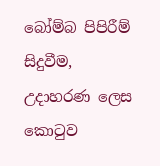බෝම්බ පිපිරීම් සිදුවීම, උදාහරණ ලෙස කොටුව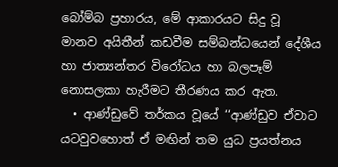බෝම්බ ප්‍රහාරය, මේ ආකාරයට සිදු වූ මානව අයිතීන් කඩවීම සම්බන්ධයෙන් දේශීය හා ජාත්‍යන්තර විරෝධය හා බලපෑම් නොසලකා හැරීමට තීරණය කර ඇත.
  • ආණ්ඩුවේ තර්කය වූයේ ‘‘ආණ්ඩුව ඒවාට යටවුවහොත් ඒ මඟින් තම යුධ ප්‍රයත්නය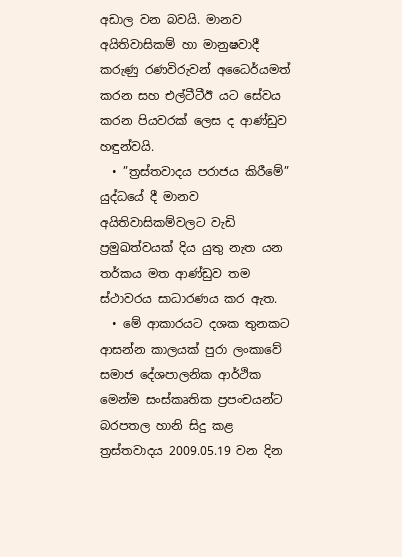අඩාල වන බවයි. මානව අයිතිවාසිකම් හා මානුෂවාදී කරුණු රණවිරුවන් අධෛර්යමත් කරන සහ එල්ටීටීඊ යට සේවය කරන පියවරක් ලෙස ද ආණ්ඩුව හඳුන්වයි.
  • ”ත්‍රස්තවාදය පරාජය කිරීමේ” යුද්ධයේ දී මානව අයිතිවාසිකම්වලට වැඩි ප්‍රමුඛත්වයක් දිය යුතු නැත යන තර්කය මත ආණ්ඩුව තම ස්ථාවරය සාධාරණය කර ඇත.
  • මේ ආකාරයට දශක තුනකට ආසන්න කාලයක් පුරා ලංකාවේ සමාජ දේශපාලනික ආර්ථික මෙන්ම සංස්කෘතික ප්‍රපංචයන්ට බරපතල හානි සිදු කළ ත්‍රස්තවාදය 2009.05.19 වන දින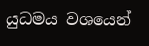යුධමය වශයෙන්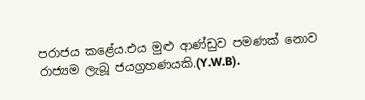පරාජය කළේය.එය මුළු ආණ්ඩුව පමණක් නොව රාජ්‍යම ලැබූ ජයග්‍රහණයකි.(Y.W.B).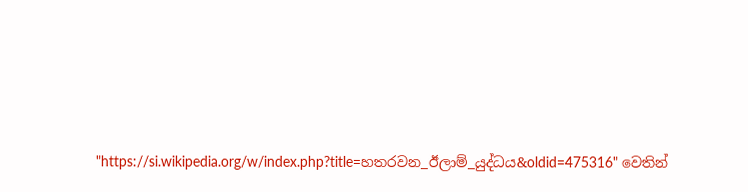"https://si.wikipedia.org/w/index.php?title=හතරවන_ඊලාම්_යුද්ධය&oldid=475316" වෙතින්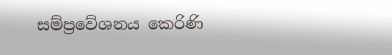සම්ප්‍රවේශනය කෙරිණි